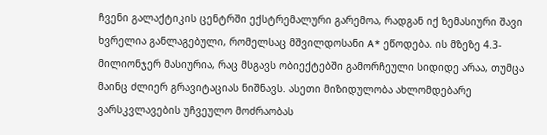ჩვენი გალაქტიკის ცენტრში ექსტრემალური გარემოა, რადგან იქ ზემასიური შავი ხვრელია განლაგებული, რომელსაც მშვილდოსანი A* ეწოდება. ის მზეზე 4.3-მილიონჯერ მასიურია, რაც მსგავს ობიექტებში გამორჩეული სიდიდე არაა, თუმცა მაინც ძლიერ გრავიტაციას ნიშნავს. ასეთი მიზიდულობა ახლომდებარე ვარსკვლავების უჩვეულო მოძრაობას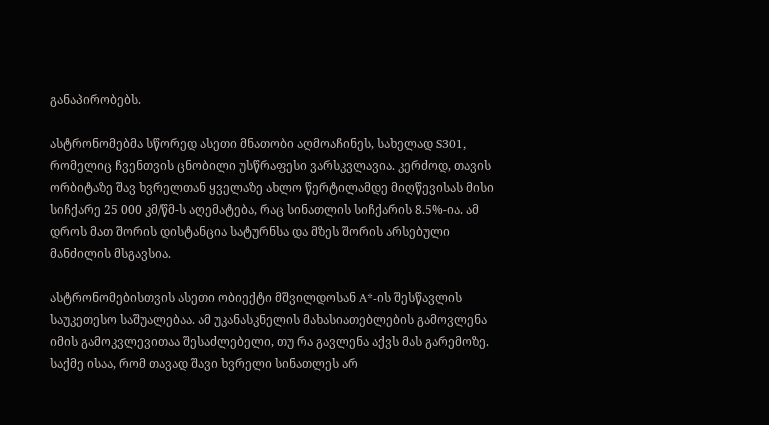განაპირობებს.

ასტრონომებმა სწორედ ასეთი მნათობი აღმოაჩინეს, სახელად S301, რომელიც ჩვენთვის ცნობილი უსწრაფესი ვარსკვლავია. კერძოდ, თავის ორბიტაზე შავ ხვრელთან ყველაზე ახლო წერტილამდე მიღწევისას მისი სიჩქარე 25 000 კმ/წმ-ს აღემატება, რაც სინათლის სიჩქარის 8.5%-ია. ამ დროს მათ შორის დისტანცია სატურნსა და მზეს შორის არსებული მანძილის მსგავსია.

ასტრონომებისთვის ასეთი ობიექტი მშვილდოსან A*-ის შესწავლის საუკეთესო საშუალებაა. ამ უკანასკნელის მახასიათებლების გამოვლენა იმის გამოკვლევითაა შესაძლებელი, თუ რა გავლენა აქვს მას გარემოზე. საქმე ისაა, რომ თავად შავი ხვრელი სინათლეს არ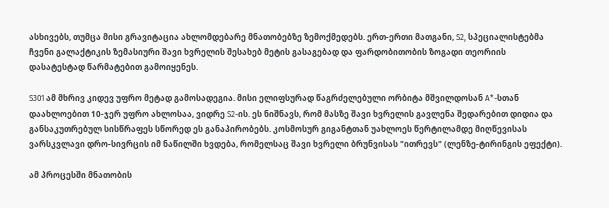ასხივებს, თუმცა მისი გრავიტაცია ახლომდებარე მნათობებზე ზემოქმედებს. ერთ-ერთი მათგანი, S2, სპეციალისტებმა ჩვენი გალაქტიკის ზემასიური შავი ხვრელის შესახებ მეტის გასაგებად და ფარდობითობის ზოგადი თეორიის დასატესტად წარმატებით გამოიყენეს.

S301 ამ მხრივ კიდევ უფრო მეტად გამოსადეგია. მისი ელიფსურად წაგრძელებული ორბიტა მშვილდოსან A*-სთან დაახლოებით 10-ჯერ უფრო ახლოსაა, ვიდრე S2-ის. ეს ნიშნავს, რომ მასზე შავი ხვრელის გავლენა შედარებით დიდია და განსაკუთრებულ სისწრაფეს სწორედ ეს განაპირობებს. კოსმოსურ გიგანტთან უახლოეს წერტილამდე მიღწევისას ვარსკვლავი დრო-სივრცის იმ ნაწილში ხვდება, რომელსაც შავი ხვრელი ბრუნვისას "ითრევს" (ლენზე-ტირინგის ეფექტი).

ამ პროცესში მნათობის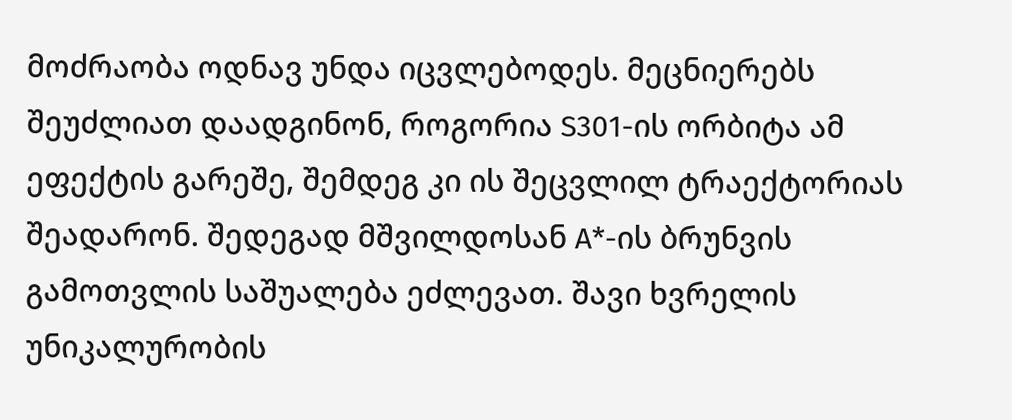მოძრაობა ოდნავ უნდა იცვლებოდეს. მეცნიერებს შეუძლიათ დაადგინონ, როგორია S301-ის ორბიტა ამ ეფექტის გარეშე, შემდეგ კი ის შეცვლილ ტრაექტორიას შეადარონ. შედეგად მშვილდოსან A*-ის ბრუნვის გამოთვლის საშუალება ეძლევათ. შავი ხვრელის უნიკალურობის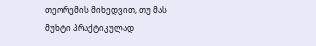თეორემის მიხედვით, თუ მას მუხტი პრაქტიკულად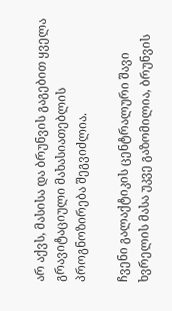არ აქვს, მასისა და ბრუნვის გაგებით ყველა გრავიტაციული მახასიათებლის პროგნოზირება შეგვიძლია.

ჩვენი გალაქტიკის ცენტრალური შავი ხვრელის მასა უკვე გაზომილია, ბრუნვის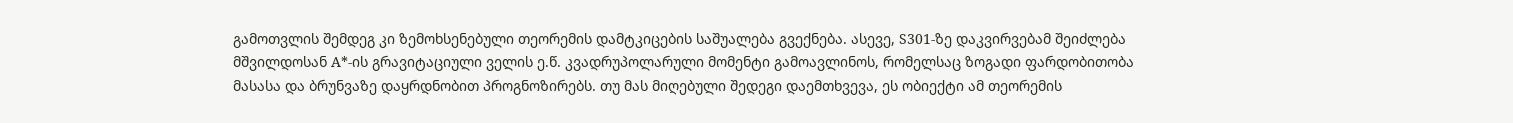გამოთვლის შემდეგ კი ზემოხსენებული თეორემის დამტკიცების საშუალება გვექნება. ასევე, S301-ზე დაკვირვებამ შეიძლება მშვილდოსან A*-ის გრავიტაციული ველის ე.წ. კვადრუპოლარული მომენტი გამოავლინოს, რომელსაც ზოგადი ფარდობითობა მასასა და ბრუნვაზე დაყრდნობით პროგნოზირებს. თუ მას მიღებული შედეგი დაემთხვევა, ეს ობიექტი ამ თეორემის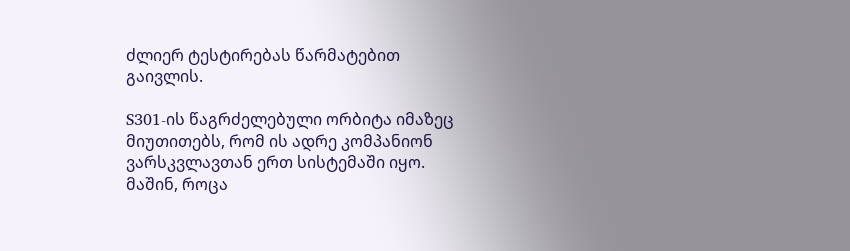ძლიერ ტესტირებას წარმატებით გაივლის.

S301-ის წაგრძელებული ორბიტა იმაზეც მიუთითებს, რომ ის ადრე კომპანიონ ვარსკვლავთან ერთ სისტემაში იყო. მაშინ, როცა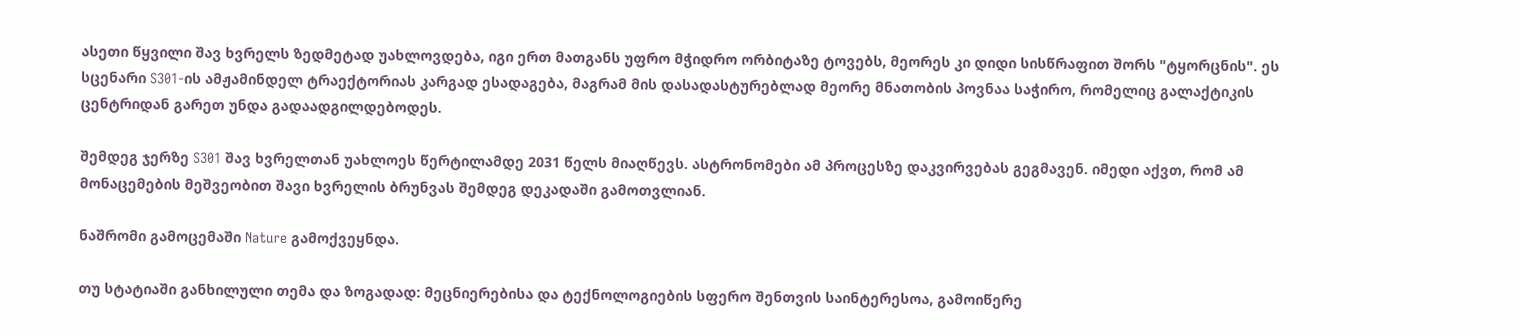ასეთი წყვილი შავ ხვრელს ზედმეტად უახლოვდება, იგი ერთ მათგანს უფრო მჭიდრო ორბიტაზე ტოვებს, მეორეს კი დიდი სისწრაფით შორს "ტყორცნის". ეს სცენარი S301-ის ამჟამინდელ ტრაექტორიას კარგად ესადაგება, მაგრამ მის დასადასტურებლად მეორე მნათობის პოვნაა საჭირო, რომელიც გალაქტიკის ცენტრიდან გარეთ უნდა გადაადგილდებოდეს.

შემდეგ ჯერზე S301 შავ ხვრელთან უახლოეს წერტილამდე 2031 წელს მიაღწევს. ასტრონომები ამ პროცესზე დაკვირვებას გეგმავენ. იმედი აქვთ, რომ ამ მონაცემების მეშვეობით შავი ხვრელის ბრუნვას შემდეგ დეკადაში გამოთვლიან.

ნაშრომი გამოცემაში Nature გამოქვეყნდა.

თუ სტატიაში განხილული თემა და ზოგადად: მეცნიერებისა და ტექნოლოგიების სფერო შენთვის საინტერესოა, გამოიწერე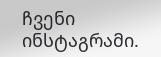ჩვენი ინსტაგრამი.